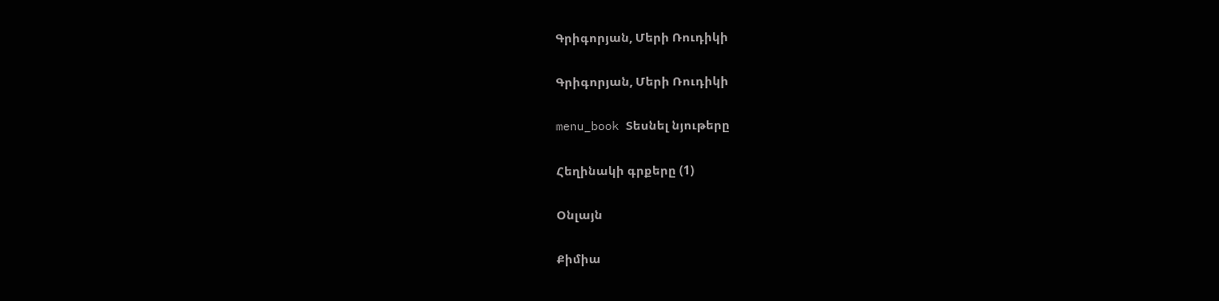Գրիգորյան, Մերի Ռուդիկի

Գրիգորյան, Մերի Ռուդիկի

menu_book Տեսնել նյութերը

Հեղինակի գրքերը (1)

Օնլայն

Քիմիա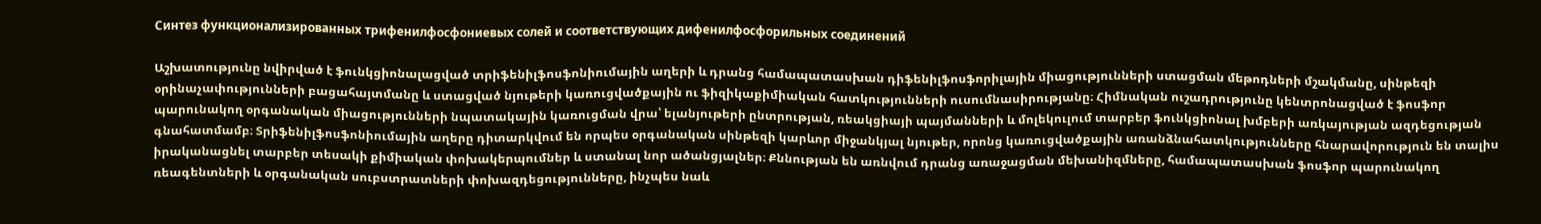Синтез функционализированных трифенилфосфониевых солей и соответствующих дифенилфосфорильных соединений

Աշխատությունը նվիրված է ֆունկցիոնալացված տրիֆենիլֆոսֆոնիումային աղերի և դրանց համապատասխան դիֆենիլֆոսֆորիլային միացությունների ստացման մեթոդների մշակմանը, սինթեզի օրինաչափությունների բացահայտմանը և ստացված նյութերի կառուցվածքային ու ֆիզիկաքիմիական հատկությունների ուսումնասիրությանը։ Հիմնական ուշադրությունը կենտրոնացված է ֆոսֆոր պարունակող օրգանական միացությունների նպատակային կառուցման վրա՝ ելանյութերի ընտրության, ռեակցիայի պայմանների և մոլեկուլում տարբեր ֆունկցիոնալ խմբերի առկայության ազդեցության գնահատմամբ։ Տրիֆենիլֆոսֆոնիումային աղերը դիտարկվում են որպես օրգանական սինթեզի կարևոր միջանկյալ նյութեր, որոնց կառուցվածքային առանձնահատկությունները հնարավորություն են տալիս իրականացնել տարբեր տեսակի քիմիական փոխակերպումներ և ստանալ նոր ածանցյալներ։ Քննության են առնվում դրանց առաջացման մեխանիզմները, համապատասխան ֆոսֆոր պարունակող ռեագենտների և օրգանական սուբստրատների փոխազդեցությունները, ինչպես նաև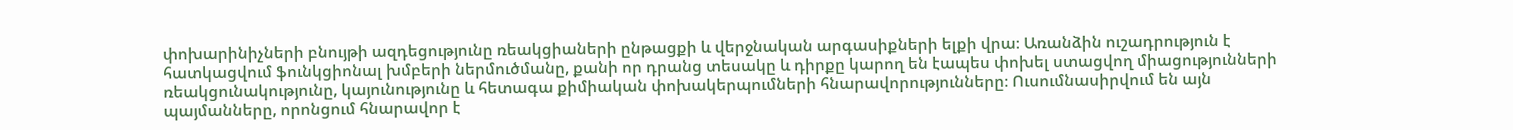փոխարինիչների բնույթի ազդեցությունը ռեակցիաների ընթացքի և վերջնական արգասիքների ելքի վրա։ Առանձին ուշադրություն է հատկացվում ֆունկցիոնալ խմբերի ներմուծմանը, քանի որ դրանց տեսակը և դիրքը կարող են էապես փոխել ստացվող միացությունների ռեակցունակությունը, կայունությունը և հետագա քիմիական փոխակերպումների հնարավորությունները։ Ուսումնասիրվում են այն պայմանները, որոնցում հնարավոր է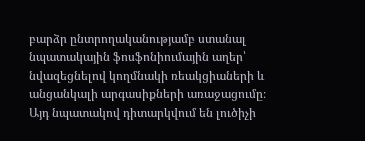բարձր ընտրողականությամբ ստանալ նպատակային ֆոսֆոնիումային աղեր՝ նվազեցնելով կողմնակի ռեակցիաների և անցանկալի արգասիքների առաջացումը։ Այդ նպատակով դիտարկվում են լուծիչի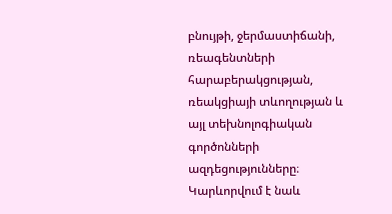բնույթի, ջերմաստիճանի, ռեագենտների հարաբերակցության, ռեակցիայի տևողության և այլ տեխնոլոգիական գործոնների ազդեցությունները։ Կարևորվում է նաև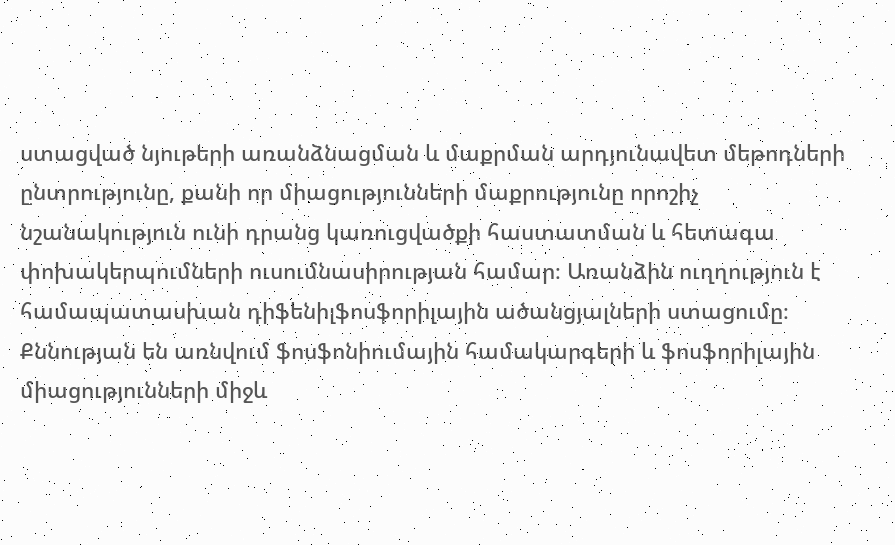ստացված նյութերի առանձնացման և մաքրման արդյունավետ մեթոդների ընտրությունը, քանի որ միացությունների մաքրությունը որոշիչ նշանակություն ունի դրանց կառուցվածքի հաստատման և հետագա փոխակերպումների ուսումնասիրության համար։ Առանձին ուղղություն է համապատասխան դիֆենիլֆոսֆորիլային ածանցյալների ստացումը։ Քննության են առնվում ֆոսֆոնիումային համակարգերի և ֆոսֆորիլային միացությունների միջև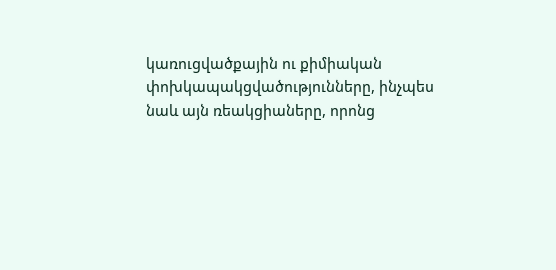կառուցվածքային ու քիմիական փոխկապակցվածությունները, ինչպես նաև այն ռեակցիաները, որոնց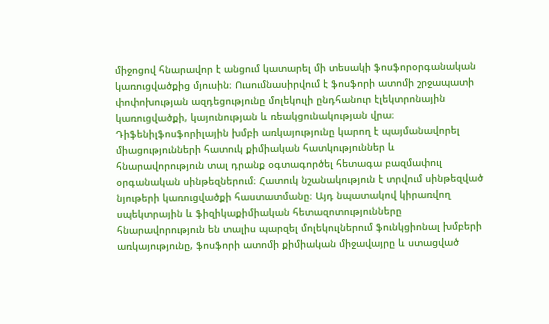միջոցով հնարավոր է անցում կատարել մի տեսակի ֆոսֆորօրգանական կառուցվածքից մյուսին։ Ուսումնասիրվում է ֆոսֆորի ատոմի շրջապատի փոփոխության ազդեցությունը մոլեկուլի ընդհանուր էլեկտրոնային կառուցվածքի, կայունության և ռեակցունակության վրա։ Դիֆենիլֆոսֆորիլային խմբի առկայությունը կարող է պայմանավորել միացությունների հատուկ քիմիական հատկություններ և հնարավորություն տալ դրանք օգտագործել հետագա բազմափուլ օրգանական սինթեզներում։ Հատուկ նշանակություն է տրվում սինթեզված նյութերի կառուցվածքի հաստատմանը։ Այդ նպատակով կիրառվող սպեկտրային և ֆիզիկաքիմիական հետազոտությունները հնարավորություն են տալիս պարզել մոլեկուլներում ֆունկցիոնալ խմբերի առկայությունը, ֆոսֆորի ատոմի քիմիական միջավայրը և ստացված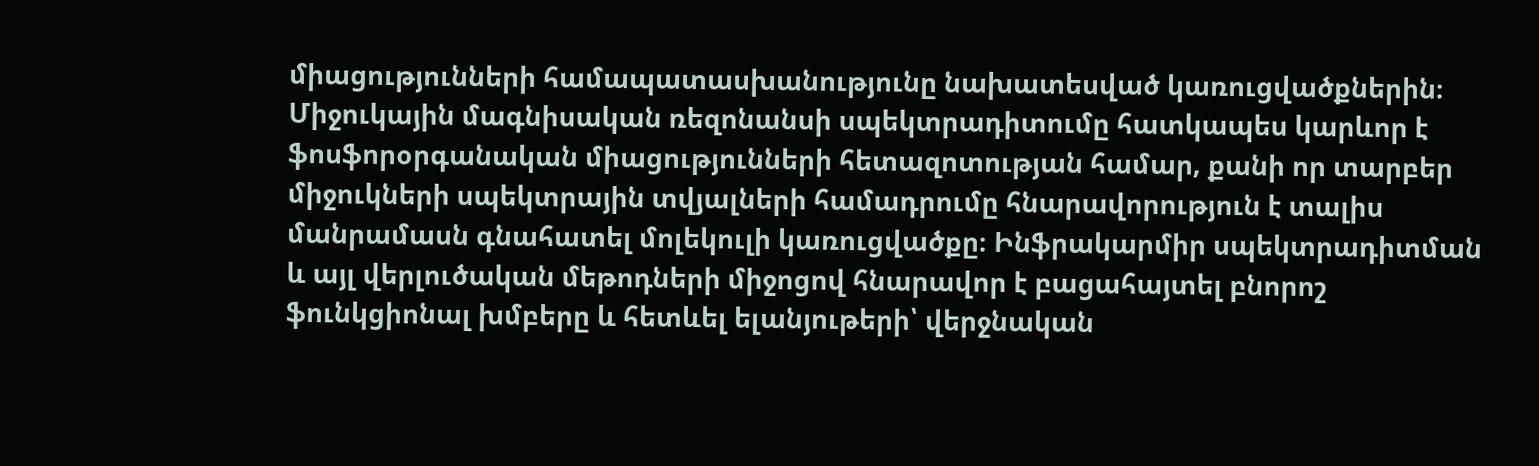միացությունների համապատասխանությունը նախատեսված կառուցվածքներին։ Միջուկային մագնիսական ռեզոնանսի սպեկտրադիտումը հատկապես կարևոր է ֆոսֆորօրգանական միացությունների հետազոտության համար, քանի որ տարբեր միջուկների սպեկտրային տվյալների համադրումը հնարավորություն է տալիս մանրամասն գնահատել մոլեկուլի կառուցվածքը։ Ինֆրակարմիր սպեկտրադիտման և այլ վերլուծական մեթոդների միջոցով հնարավոր է բացահայտել բնորոշ ֆունկցիոնալ խմբերը և հետևել ելանյութերի՝ վերջնական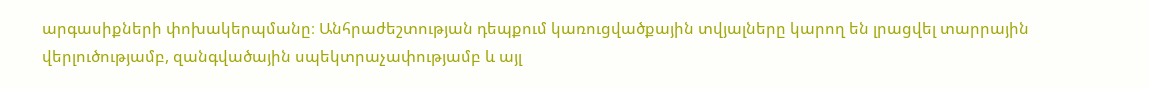արգասիքների փոխակերպմանը։ Անհրաժեշտության դեպքում կառուցվածքային տվյալները կարող են լրացվել տարրային վերլուծությամբ, զանգվածային սպեկտրաչափությամբ և այլ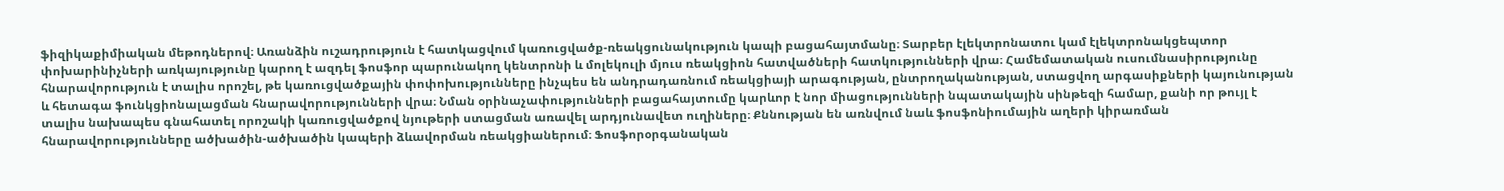ֆիզիկաքիմիական մեթոդներով։ Առանձին ուշադրություն է հատկացվում կառուցվածք-ռեակցունակություն կապի բացահայտմանը։ Տարբեր էլեկտրոնատու կամ էլեկտրոնակցեպտոր փոխարինիչների առկայությունը կարող է ազդել ֆոսֆոր պարունակող կենտրոնի և մոլեկուլի մյուս ռեակցիոն հատվածների հատկությունների վրա։ Համեմատական ուսումնասիրությունը հնարավորություն է տալիս որոշել, թե կառուցվածքային փոփոխությունները ինչպես են անդրադառնում ռեակցիայի արագության, ընտրողականության, ստացվող արգասիքների կայունության և հետագա ֆունկցիոնալացման հնարավորությունների վրա։ Նման օրինաչափությունների բացահայտումը կարևոր է նոր միացությունների նպատակային սինթեզի համար, քանի որ թույլ է տալիս նախապես գնահատել որոշակի կառուցվածքով նյութերի ստացման առավել արդյունավետ ուղիները։ Քննության են առնվում նաև ֆոսֆոնիումային աղերի կիրառման հնարավորությունները ածխածին-ածխածին կապերի ձևավորման ռեակցիաներում։ Ֆոսֆորօրգանական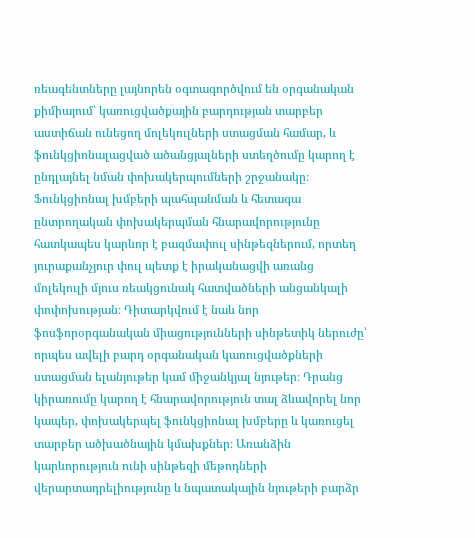ռեագենտները լայնորեն օգտագործվում են օրգանական քիմիայում՝ կառուցվածքային բարդության տարբեր աստիճան ունեցող մոլեկուլների ստացման համար, և ֆունկցիոնալացված ածանցյալների ստեղծումը կարող է ընդլայնել նման փոխակերպումների շրջանակը։ Ֆունկցիոնալ խմբերի պահպանման և հետագա ընտրողական փոխակերպման հնարավորությունը հատկապես կարևոր է բազմափուլ սինթեզներում, որտեղ յուրաքանչյուր փուլ պետք է իրականացվի առանց մոլեկուլի մյուս ռեակցունակ հատվածների անցանկալի փոփոխության։ Դիտարկվում է նաև նոր ֆոսֆորօրգանական միացությունների սինթետիկ ներուժը՝ որպես ավելի բարդ օրգանական կառուցվածքների ստացման ելանյութեր կամ միջանկյալ նյութեր։ Դրանց կիրառումը կարող է հնարավորություն տալ ձևավորել նոր կապեր, փոխակերպել ֆունկցիոնալ խմբերը և կառուցել տարբեր ածխածնային կմախքներ։ Առանձին կարևորություն ունի սինթեզի մեթոդների վերարտադրելիությունը և նպատակային նյութերի բարձր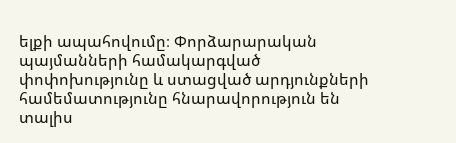ելքի ապահովումը։ Փորձարարական պայմանների համակարգված փոփոխությունը և ստացված արդյունքների համեմատությունը հնարավորություն են տալիս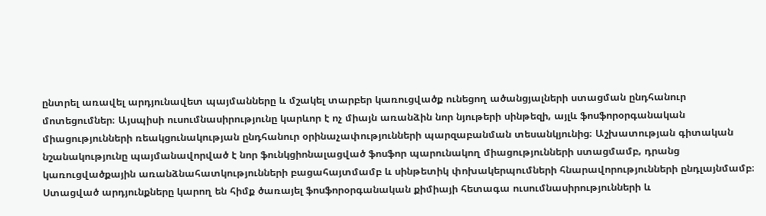ընտրել առավել արդյունավետ պայմանները և մշակել տարբեր կառուցվածք ունեցող ածանցյալների ստացման ընդհանուր մոտեցումներ։ Այսպիսի ուսումնասիրությունը կարևոր է ոչ միայն առանձին նոր նյութերի սինթեզի, այլև ֆոսֆորօրգանական միացությունների ռեակցունակության ընդհանուր օրինաչափությունների պարզաբանման տեսանկյունից։ Աշխատության գիտական նշանակությունը պայմանավորված է նոր ֆունկցիոնալացված ֆոսֆոր պարունակող միացությունների ստացմամբ, դրանց կառուցվածքային առանձնահատկությունների բացահայտմամբ և սինթետիկ փոխակերպումների հնարավորությունների ընդլայնմամբ։ Ստացված արդյունքները կարող են հիմք ծառայել ֆոսֆորօրգանական քիմիայի հետագա ուսումնասիրությունների և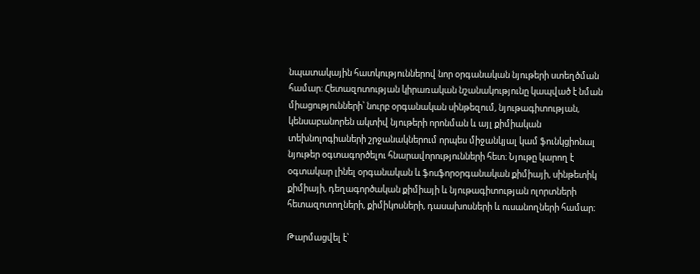նպատակային հատկություններով նոր օրգանական նյութերի ստեղծման համար։ Հետազոտության կիրառական նշանակությունը կապված է նման միացությունների՝ նուրբ օրգանական սինթեզում, նյութագիտության, կենսաբանորեն ակտիվ նյութերի որոնման և այլ քիմիական տեխնոլոգիաների շրջանակներում որպես միջանկյալ կամ ֆունկցիոնալ նյութեր օգտագործելու հնարավորությունների հետ։ Նյութը կարող է օգտակար լինել օրգանական և ֆոսֆորօրգանական քիմիայի, սինթետիկ քիմիայի, դեղագործական քիմիայի և նյութագիտության ոլորտների հետազոտողների, քիմիկոսների, դասախոսների և ուսանողների համար։

Թարմացվել է՝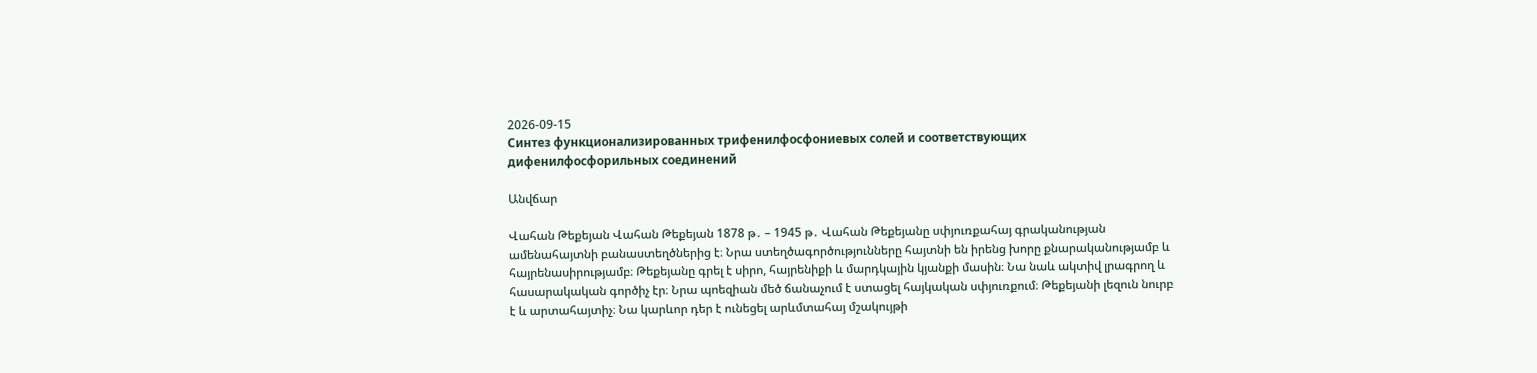2026-09-15
Синтез функционализированных трифенилфосфониевых солей и соответствующих дифенилфосфорильных соединений

Անվճար

Վահան Թեքեյան Վահան Թեքեյան 1878 թ․ – 1945 թ․ Վահան Թեքեյանը սփյուռքահայ գրականության ամենահայտնի բանաստեղծներից է։ Նրա ստեղծագործությունները հայտնի են իրենց խորը քնարականությամբ և հայրենասիրությամբ։ Թեքեյանը գրել է սիրո, հայրենիքի և մարդկային կյանքի մասին։ Նա նաև ակտիվ լրագրող և հասարակական գործիչ էր։ Նրա պոեզիան մեծ ճանաչում է ստացել հայկական սփյուռքում։ Թեքեյանի լեզուն նուրբ է և արտահայտիչ։ Նա կարևոր դեր է ունեցել արևմտահայ մշակույթի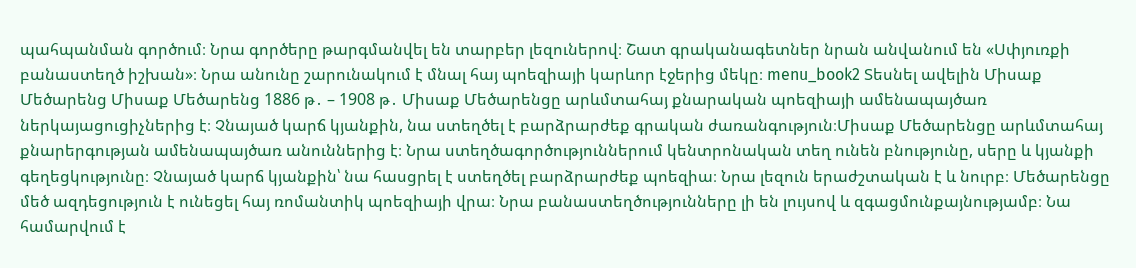պահպանման գործում։ Նրա գործերը թարգմանվել են տարբեր լեզուներով։ Շատ գրականագետներ նրան անվանում են «Սփյուռքի բանաստեղծ իշխան»։ Նրա անունը շարունակում է մնալ հայ պոեզիայի կարևոր էջերից մեկը։ menu_book2 Տեսնել ավելին Միսաք Մեծարենց Միսաք Մեծարենց 1886 թ․ – 1908 թ․ Միսաք Մեծարենցը արևմտահայ քնարական պոեզիայի ամենապայծառ ներկայացուցիչներից է։ Չնայած կարճ կյանքին, նա ստեղծել է բարձրարժեք գրական ժառանգություն։Միսաք Մեծարենցը արևմտահայ քնարերգության ամենապայծառ անուններից է։ Նրա ստեղծագործություններում կենտրոնական տեղ ունեն բնությունը, սերը և կյանքի գեղեցկությունը։ Չնայած կարճ կյանքին՝ նա հասցրել է ստեղծել բարձրարժեք պոեզիա։ Նրա լեզուն երաժշտական է և նուրբ։ Մեծարենցը մեծ ազդեցություն է ունեցել հայ ռոմանտիկ պոեզիայի վրա։ Նրա բանաստեղծությունները լի են լույսով և զգացմունքայնությամբ։ Նա համարվում է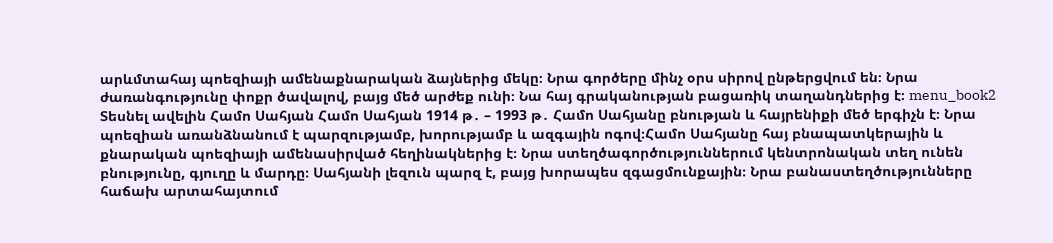արևմտահայ պոեզիայի ամենաքնարական ձայներից մեկը։ Նրա գործերը մինչ օրս սիրով ընթերցվում են։ Նրա ժառանգությունը փոքր ծավալով, բայց մեծ արժեք ունի։ Նա հայ գրականության բացառիկ տաղանդներից է։ menu_book2 Տեսնել ավելին Համո Սահյան Համո Սահյան 1914 թ․ – 1993 թ․ Համո Սահյանը բնության և հայրենիքի մեծ երգիչն է։ Նրա պոեզիան առանձնանում է պարզությամբ, խորությամբ և ազգային ոգով։Համո Սահյանը հայ բնապատկերային և քնարական պոեզիայի ամենասիրված հեղինակներից է։ Նրա ստեղծագործություններում կենտրոնական տեղ ունեն բնությունը, գյուղը և մարդը։ Սահյանի լեզուն պարզ է, բայց խորապես զգացմունքային։ Նրա բանաստեղծությունները հաճախ արտահայտում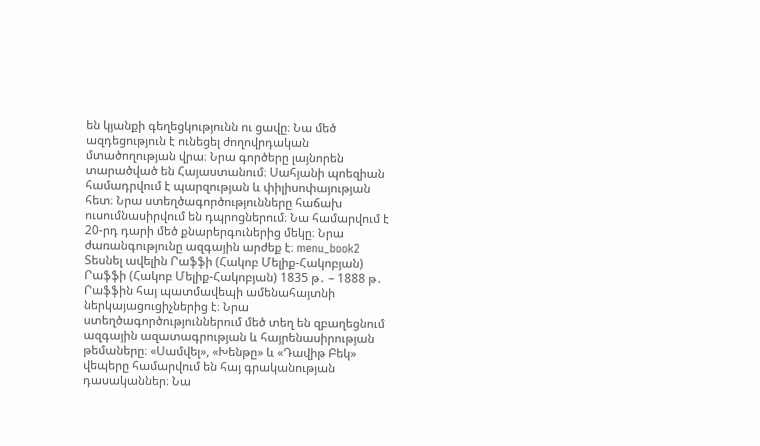են կյանքի գեղեցկությունն ու ցավը։ Նա մեծ ազդեցություն է ունեցել ժողովրդական մտածողության վրա։ Նրա գործերը լայնորեն տարածված են Հայաստանում։ Սահյանի պոեզիան համադրվում է պարզության և փիլիսոփայության հետ։ Նրա ստեղծագործությունները հաճախ ուսումնասիրվում են դպրոցներում։ Նա համարվում է 20-րդ դարի մեծ քնարերգուներից մեկը։ Նրա ժառանգությունը ազգային արժեք է։ menu_book2 Տեսնել ավելին Րաֆֆի (Հակոբ Մելիք-Հակոբյան) Րաֆֆի (Հակոբ Մելիք-Հակոբյան) 1835 թ․ – 1888 թ․ Րաֆֆին հայ պատմավեպի ամենահայտնի ներկայացուցիչներից է։ Նրա ստեղծագործություններում մեծ տեղ են զբաղեցնում ազգային ազատագրության և հայրենասիրության թեմաները։ «Սամվել», «Խենթը» և «Դավիթ Բեկ» վեպերը համարվում են հայ գրականության դասականներ։ Նա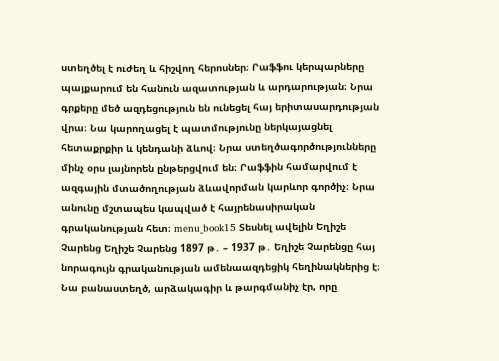ստեղծել է ուժեղ և հիշվող հերոսներ։ Րաֆֆու կերպարները պայքարում են հանուն ազատության և արդարության։ Նրա գրքերը մեծ ազդեցություն են ունեցել հայ երիտասարդության վրա։ Նա կարողացել է պատմությունը ներկայացնել հետաքրքիր և կենդանի ձևով։ Նրա ստեղծագործությունները մինչ օրս լայնորեն ընթերցվում են։ Րաֆֆին համարվում է ազգային մտածողության ձևավորման կարևոր գործիչ։ Նրա անունը մշտապես կապված է հայրենասիրական գրականության հետ։ menu_book15 Տեսնել ավելին Եղիշե Չարենց Եղիշե Չարենց 1897 թ․ – 1937 թ․ Եղիշե Չարենցը հայ նորագույն գրականության ամենաազդեցիկ հեղինակներից է։ Նա բանաստեղծ, արձակագիր և թարգմանիչ էր, որը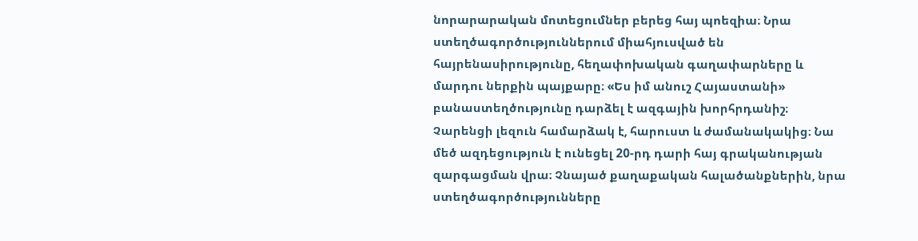նորարարական մոտեցումներ բերեց հայ պոեզիա։ Նրա ստեղծագործություններում միահյուսված են հայրենասիրությունը, հեղափոխական գաղափարները և մարդու ներքին պայքարը։ «Ես իմ անուշ Հայաստանի» բանաստեղծությունը դարձել է ազգային խորհրդանիշ։ Չարենցի լեզուն համարձակ է, հարուստ և ժամանակակից։ Նա մեծ ազդեցություն է ունեցել 20-րդ դարի հայ գրականության զարգացման վրա։ Չնայած քաղաքական հալածանքներին, նրա ստեղծագործությունները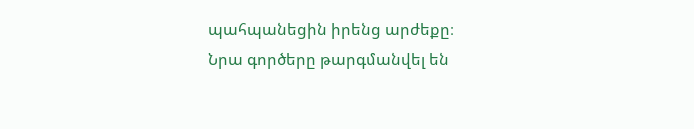պահպանեցին իրենց արժեքը։ Նրա գործերը թարգմանվել են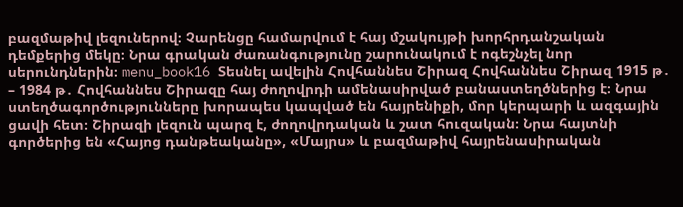բազմաթիվ լեզուներով։ Չարենցը համարվում է հայ մշակույթի խորհրդանշական դեմքերից մեկը։ Նրա գրական ժառանգությունը շարունակում է ոգեշնչել նոր սերունդներին։ menu_book16 Տեսնել ավելին Հովհաննես Շիրազ Հովհաննես Շիրազ 1915 թ․ – 1984 թ․ Հովհաննես Շիրազը հայ ժողովրդի ամենասիրված բանաստեղծներից է։ Նրա ստեղծագործությունները խորապես կապված են հայրենիքի, մոր կերպարի և ազգային ցավի հետ։ Շիրազի լեզուն պարզ է, ժողովրդական և շատ հուզական։ Նրա հայտնի գործերից են «Հայոց դանթեականը», «Մայրս» և բազմաթիվ հայրենասիրական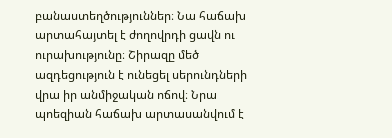բանաստեղծություններ։ Նա հաճախ արտահայտել է ժողովրդի ցավն ու ուրախությունը։ Շիրազը մեծ ազդեցություն է ունեցել սերունդների վրա իր անմիջական ոճով։ Նրա պոեզիան հաճախ արտասանվում է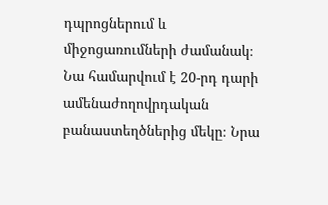դպրոցներում և միջոցառումների ժամանակ։ Նա համարվում է 20-րդ դարի ամենաժողովրդական բանաստեղծներից մեկը։ Նրա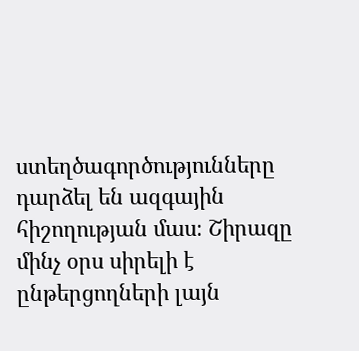ստեղծագործությունները դարձել են ազգային հիշողության մաս։ Շիրազը մինչ օրս սիրելի է ընթերցողների լայն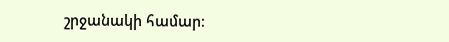շրջանակի համար։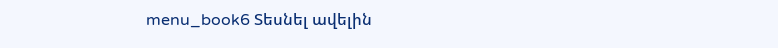menu_book6 Տեսնել ավելին